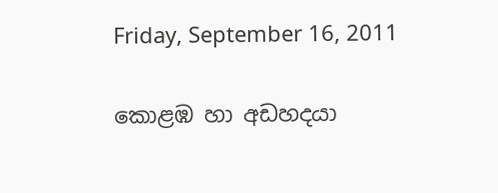Friday, September 16, 2011

කොළඹ හා අඩහදයා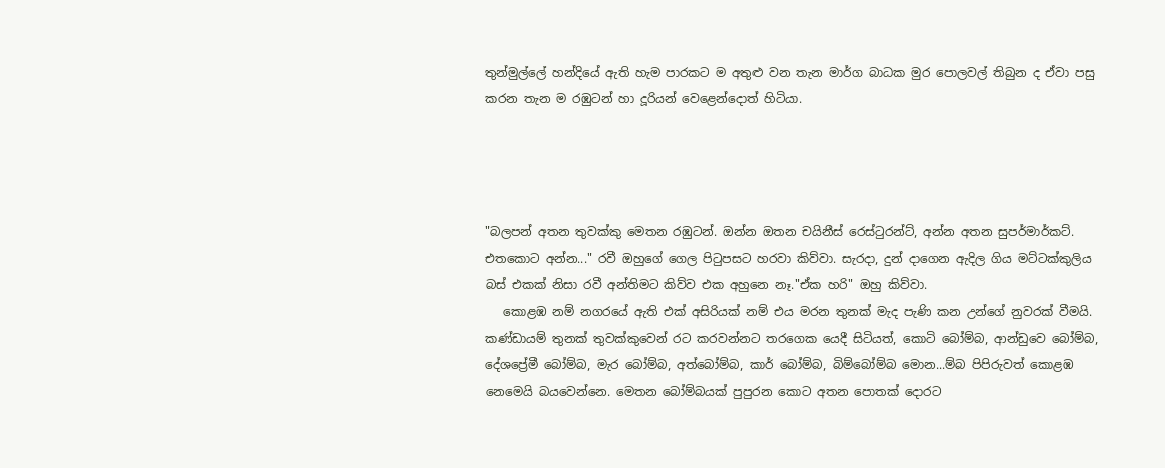තුන්මුල්ලේ හන්දියේ ඇති හැම පාරකට ම අතුළු වන තැන මාර්ග බාධක මුර පොලවල් තිබුන ද ඒවා පසු කරන තැන ම රඹුටන් හා දූරියන් වෙළෙන්දොත් හිටියා.




"බලපන් අතන තුවක්කු මෙතන රඹුටන්. ඔන්න ඔතන චයිනීස් රෙස්‍ටුරන්ට්, අන්න අතන සුපර්මාර්කට්. එතකොට අන්න..." රවී ඔහුගේ ගෙල පි‍ටුපසට හරවා කිව්වා. සැරදා, දුන් දාගෙන ඇදිල ගිය මට්ටක්කුලිය බස් එකක් නිසා රවී අන්තිමට කිව්ව එක අහුනෙ නෑ."ඒක හරි" ඔහු කිව්වා.
   කොළඹ නම් නගරයේ ඇති එක් අසිරියක් නම් එය මරන තුනක් මැද පැණි කන උන්ගේ නුවරක් වීමයි. කණ්ඩායම් තුනක් තුවක්කුවෙන් රට කරවන්නට තරගෙක යෙදී සිටියත්, කොටි බෝම්බ, ආන්ඩුවෙ බෝම්බ, දේශප්‍රේමී බෝම්බ, මැර බෝම්බ, අත්බෝම්බ, කාර් බෝම්බ, බිම්බෝම්බ මොන...ම්බ පිපිරුවත් කොළඹ නෙමෙයි බයවෙන්නෙ. මෙතන බෝම්බයක් පුපුරන කොට අතන පොතක් දොරට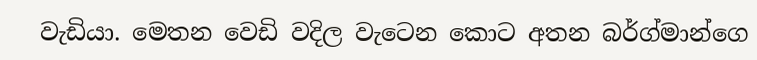වැඩියා. මෙතන වෙඩි වදිල වැටෙන කොට අතන බර්ග්මාන්ගෙ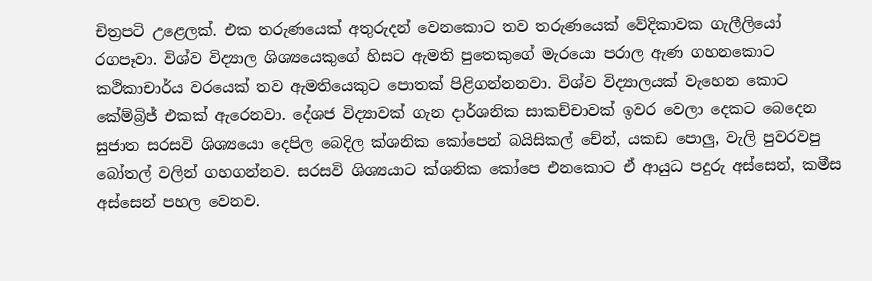චිත්‍රපටි උළෙලක්. එක තරුණයෙක් අතුරුදන් වෙනකොට තව තරුණයෙක් වේදිකාවක ගැලීලියෝ රගපෑවා. විශ්ව විද්‍යාල ශිශ්‍යයෙකුගේ හිසට ඇමති පුතෙකුගේ මැරයො පරාල ඇණ ගහනකොට කථිකාචාර්ය වරයෙක් තව ඇමතියෙකුට පොතක් පිළිගන්නනවා. විශ්ව විද්‍යාලයක් වැහෙන කොට කේම්බ්‍රිජ් එකක් ඇරෙනවා. දේශජ විද්‍යාවක් ගැන දාර්ශනික සාකච්චාවක් ඉවර වෙලා දෙකට බෙදෙන සුජාත සරසවි ශිශ්‍යයො දෙපිල බෙදිල ක්ශනික කෝපෙන් බයිසිකල් චේන්, යකඩ පොලු, වැලි පුවරවපු බෝතල් වලින් ගහගන්නව. සරසවි ශිශ්‍යයාට ක්ශනික කෝපෙ එනකොට ඒ ආයුධ පදුරු අස්සෙන්, කමීස අස්සෙන් පහල වෙනව.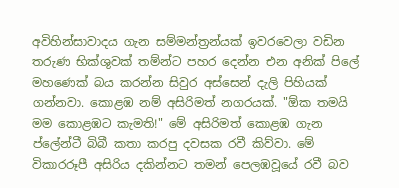අවිහින්සාවාදය ගැන සම්මන්ත්‍රන්යක් ඉවරවෙලා වඩින තරුණ භික්ශුවක් තම්න්ට පහර දෙන්න එන අනික් පිලේ මහණෙක් බය කරන්න සිවුර අස්සෙන් දැලි පිහියක් ගන්නවා. කොළඹ නම් අසිරිමත් නගරයක්. "ඕක තමයි මම කොළඹට කැමති!" මේ අසිරිමත් කොළඹ ගැන ප්ලේන්ටී බිබී කතා කරපු දවසක රවී කිව්වා. මේ විකාරරූපී අසිරිය දකින්නට තමන් පෙලඹවූයේ රවී බව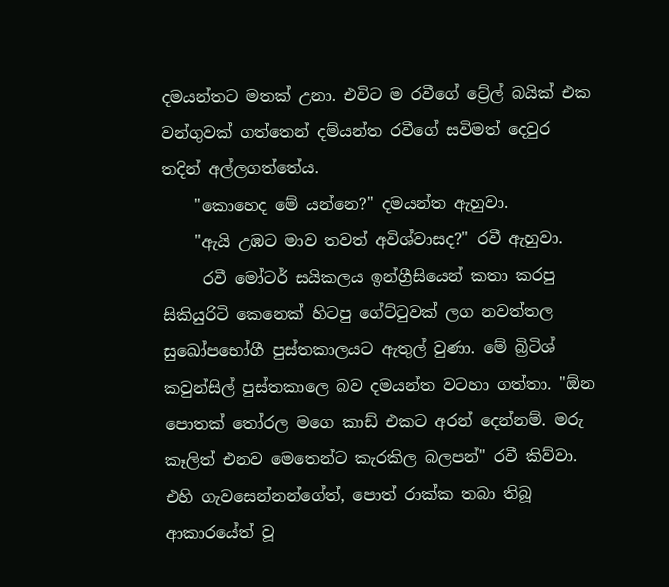දමයන්තට මතක් උනා. එවිට ම රවීගේ ට්‍රේල් බයික් එක වන්ගුවක් ගත්තෙන් දම්යන්ත රවීගේ සවිමත් දෙවුර තදින් අල්ලගත්තේය.
    "කොහෙද මේ යන්නෙ?" දමයන්ත ඇහුවා.
    "ඇයි උඹට මාව තවත් අවිශ්වාසද?" රවී ඇහුවා.
     රවී මෝටර් සයිකලය ඉන්ග්‍රීසියෙන් කතා කරපු සිකියුරිටි කෙනෙක් හිටපු ගේට්‍ටුවක් ලග නවත්තල සුඛෝපභෝගී පුස්තකාලයට ඇතුල් වුණා. මේ බ්‍රිටිශ් කවුන්සිල් පුස්තකාලෙ බව දමයන්ත වටහා ගත්තා. "ඕන පොතක් ‍තෝරල මගෙ කාඩ් එකට අරන් දෙන්නම්. මරු කෑලිත් එනව මෙතෙන්ට කැරකිල බලපන්" රවී කිව්වා. එහි ගැවසෙන්නන්ගේත්, පොත් රාක්ක තබා තිබූ ආකාරයේත් වූ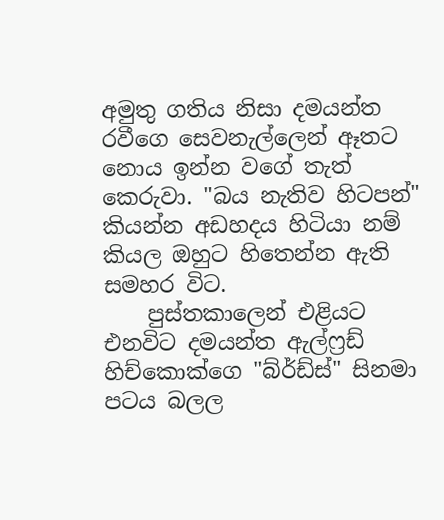අමුතු ගතිය නිසා දමයන්ත රවීගෙ සෙවනැල්ලෙන් ඈතට නොය ඉන්න වගේ තැත් කෙරුවා. "බය නැතිව හිටපන්" කියන්න අඩහදය හිටියා නම් කියල ඔහුට හිතෙන්න ඇති සමහර විට.
    පුස්තකාලෙන් එළියට එනවිට දමයන්ත ඇල්ෆ්‍රඩ් හිච්කොක්ගෙ "බ්ර්ඩ්ස්" සිනමා පටය බලල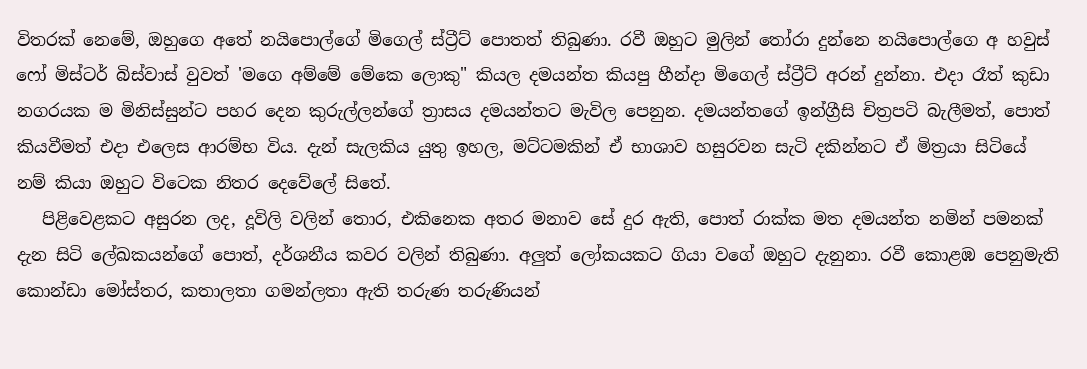විතරක් නෙමේ, ඔහුගෙ අතේ නයිපොල්ගේ මිගෙල් ස්ට්‍රීට් පොතත් තිබුණා. රවී ඔහුට මුලින් ‍තෝරා දුන්නෙ නයිපොල්ගෙ අ හවුස් ෆෝ මිස්ටර් බිස්වාස් වුවත් 'මගෙ අම්මේ මේකෙ ලොකු" කියල දමයන්ත කියපු හීන්දා මිගෙල් ස්ට්‍රීට් අරන් දුන්නා. එදා රෑත් කුඩා නගරයක ම මිනිස්සුන්ට පහර දෙන කුරුල්ලන්ගේ ත්‍රාසය දමයන්තට මැවිල පෙනුන. දමයන්තගේ ඉන්ග්‍රීසි චිත්‍රපටි බැලීමත්, පොත් කියවීමත් එදා එලෙස ආරම්භ විය. දැන් සැලකිය යුතු ඉහල, මට්ටමකින් ඒ භාශාව හසුරවන සැටි දකින්නට ඒ මිත්‍රයා සිටියේ නම් කියා ඔහුට විටෙක නිතර දෙවේලේ සිතේ.
   පිළිවෙළකට අසුරන ලද, දූවිලි වලින් තොර, එකිනෙක අතර මනාව සේ දුර ඇති, පොත් රාක්ක මත දමයන්ත නමින් පමනක් දැන සිටි ලේඛකයන්ගේ පොත්, දර්ශනීය කවර වලින් තිබුණා. අලුත් ලෝකයකට ගියා වගේ ඔහුට දැනුනා. රවී කොළඹ පෙනුමැති කොන්ඩා මෝස්තර, කතාලතා ගමන්ලතා ඇති තරුණ තරුණියන්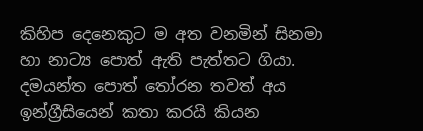කිහිප දෙනෙකුට ම අත වනමින් සිනමා හා නාට්‍ය පොත් ඇති පැත්තට ගියා. දමයන්ත පොත් ‍තෝරන තවත් අය ඉන්ග්‍රීසියෙන් කතා කරයි කියන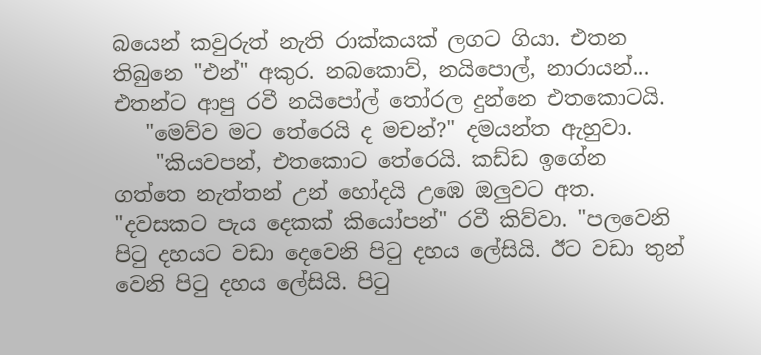බයෙන් කවුරුත් නැති රාක්කයක් ලගට ගියා. එතන තිබුනෙ "එන්" අකුර. නබකොව්, නයිපොල්, නාරායන්... එතන්ට ආපු රවී නයිපෝල් ‍තෝරල දුන්නෙ එතකොටයි.
   "මෙව්ව මට තේරෙයි ද මචන්?" දමයන්ත ඇහුවා.
    "කියවපන්, එතකොට තේරෙයි. කඩ්ඩ ඉගේන ගත්තෙ නැත්තන් උන් හෝදයි උඹෙ ඔලුවට අත. "දවසකට පැය දෙකක් කියෝපන්" රවී කිව්වා. "පලවෙනි පි‍ටු දහයට වඩා දෙවෙනි පි‍ටු දහය ලේසියි. ඊට වඩා තුන් වෙනි පි‍ටු දහය ලේසියි. පි‍ටු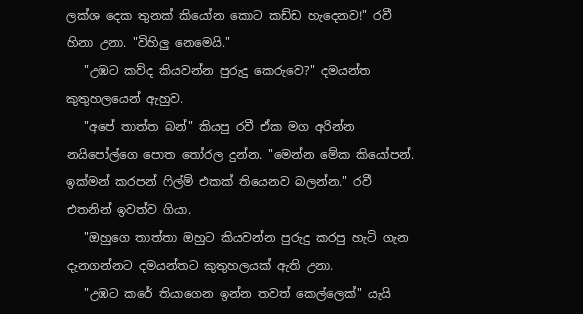ලක්ශ දෙක තුනක් කියෝන කොට කඩ්ඩ හැදෙනව!" රවී හිනා උනා. "විහිලු නෙමෙයි."
   "උඹට කව්ද කියවන්න පුරුදු කෙරුවෙ?" දමයන්ත කුතුහලයෙන් ඇහුව.
   "අපේ තාත්ත බන්" කියපු රවී ඒක මග අරින්න නයිපෝල්ගෙ පොත ‍තෝරල දුන්න. "මෙන්න මේක කියෝපන්. ඉක්මන් කරපන් ‍ෆිල්ම් එකක් තියෙනව බලන්න." රවී එතනින් ඉවත්ව ගියා.
   "ඔහුගෙ තාත්තා ඔහුට කියවන්න පුරුදු කරපු හැටි ගැන දැනගන්නට දමයන්තට කුතුහලයක් ඇති උනා.
   "උඹට කරේ තියාගෙන ඉන්න තවත් කෙල්ලෙක්" යැයි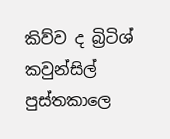කිව්ව ද බ්‍රිටිශ් කවුන්සිල් පුස්තකාලෙ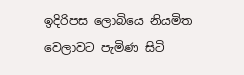ඉදිරිපස ලොබියෙ නියමිත වෙලාවට පැමිණ සිටි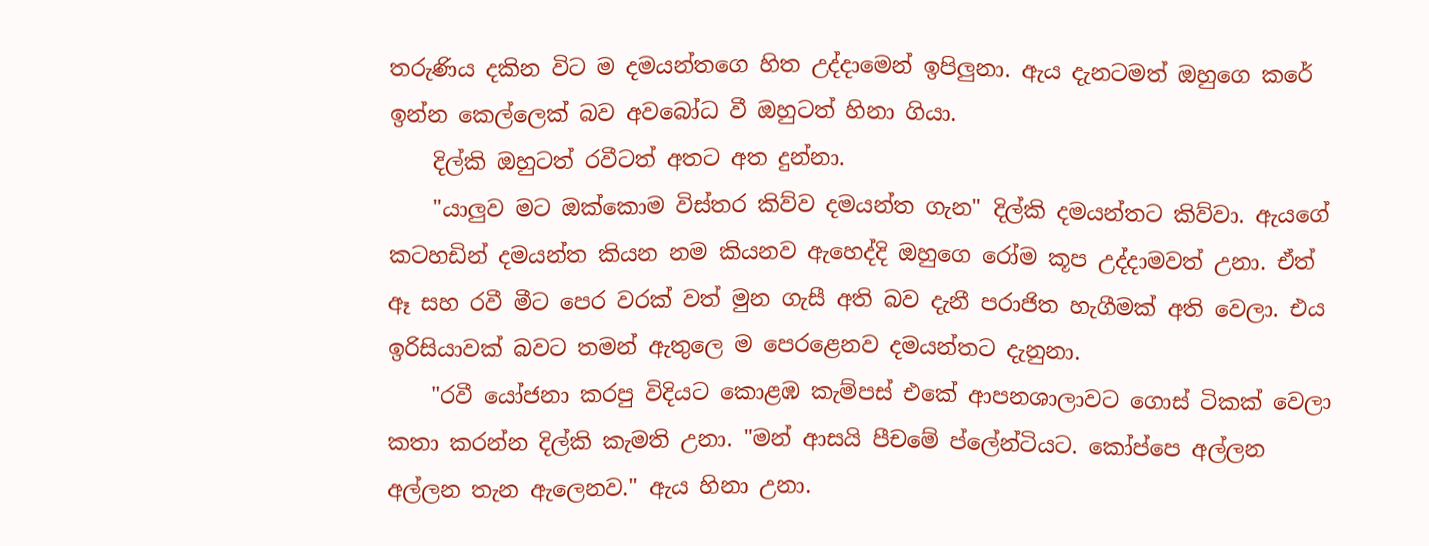තරුණිය දකින විට ම දමයන්තගෙ හිත උද්දාමෙන් ඉපිලුනා. ඇය දැනටමත් ඔහුගෙ කරේ ඉන්න කෙල්ලෙක් බව අවබෝධ වී ඔහුටත් හිනා ගියා.
    දිල්කි ඔහුටත් රවීටත් අතට අත දුන්නා.
    "යාලුව මට ඔක්කොම විස්තර කිව්ව දමයන්ත ගැන" දිල්කි දමයන්තට කිව්වා. ඇයගේ කටහඩින් දමයන්ත කියන නම කියනව ඇහෙද්දි ඔහුගෙ රෝම කූප උද්දාමවත් උනා. ඒත් ඈ සහ රවී මීට පෙර වරක් වත් මුන ගැසී අති බව දැනී පරාජිත හැගීමක් අති වෙලා. එය ඉරිසියාවක් බවට තමන් ඇතුලෙ ම පෙරළෙනව දමයන්තට දැනුනා.
    "රවී යෝජනා කරපු විදියට කොළඹ කැම්පස් එකේ ආපනශාලාවට ගොස් ටිකක් වෙලා කතා කරන්න දිල්කි කැමති උනා. "මන් ආසයි පීචමේ ප්ලේන්ටියට. කෝප්පෙ අල්ලන අල්ලන තැන ඇලෙනව." ඇය හිනා උනා.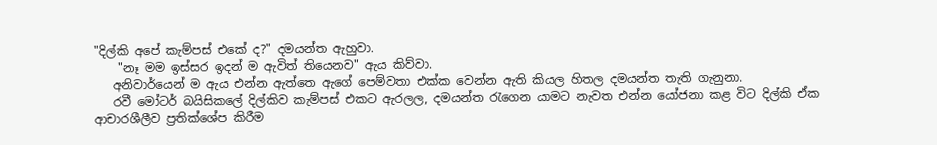"දිල්කි අපේ කැම්පස් එකේ ද?" දමයන්ත ඇහුවා.
    "නෑ මම ඉස්සර ඉදන් ම ඇවිත් තියෙනව" ඇය කිව්වා.
   අනිවාර්යෙන් ම ඇය එන්න ඇත්තෙ ඇගේ පෙම්වතා එක්ක වෙන්න ඇති කියල හිතල දමයන්ත තැති ගැනුනා.
   රවී මෝටර් බයිසිකලේ දිල්කිව කැම්පස් එකට ඇරලල, දමයන්ත ‍රැගෙන යාමට නැවත එන්න යෝජනා කළ විට දිල්කි ඒක ආචාරශීලීව ප්‍රතික්ශේප කිරීම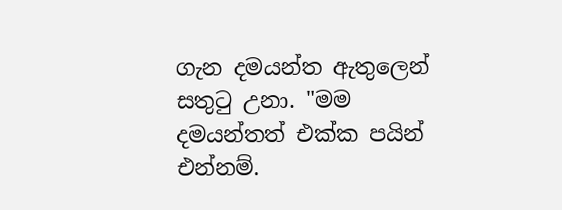ගැන දමයන්ත ඇතුලෙන් සතු‍ටු උනා. "මම දමයන්තත් එක්ක පයින් එන්නම්.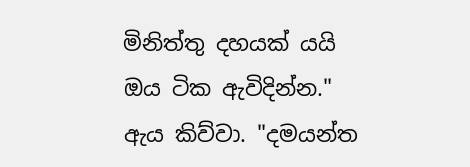මිනිත්තු දහයක් යයි ඔය ටික ඇවිදින්න." ඇය කිව්වා. "දමයන්ත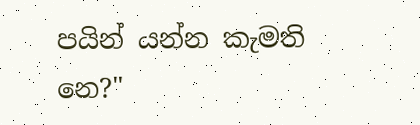පයින් යන්න කැමති නෙ?"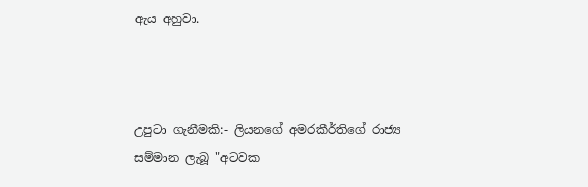ඇය අහුවා.



උපුටා ගැනීමකි:- ලියනගේ අමරකීර්තිගේ රාජ්‍ය සම්මාන ලැබූ "අටවක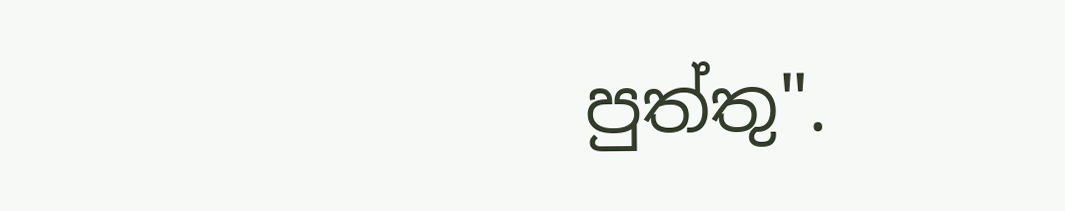පුත්තු".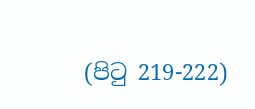(පි‍ටු 219-222)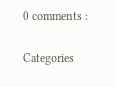0 comments :

Categories